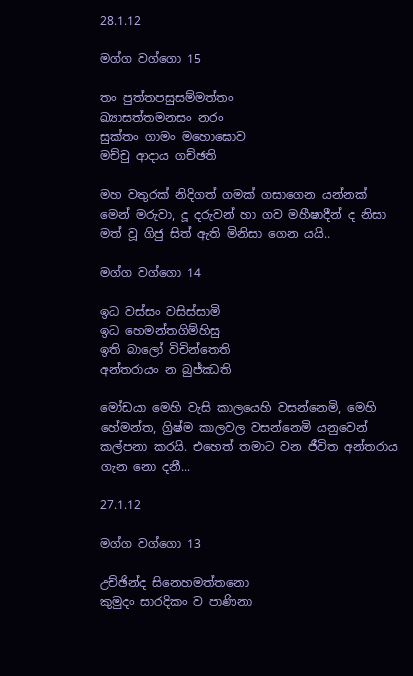28.1.12

මග්ග වග්ගො 15

තං පුත්තපසුසම්මත්තං
ඛ්‍යාසත්තමනසං නරං
සුක්තං ගාමං මහොඝොව
මච්චු ආදාය ගච්ඡති

මහ වතුරක් නිදිගත් ගමක් ගසාගෙන යන්නක් මෙන් මරුවා, දූ දරුවන් හා ගව මහීෂාදීන් ද නිසා මත් වූ ගිජු සිත් ඇති මිනිසා ගෙන යයි..

මග්ග වග්ගො 14

ඉධ වස්සං වසිස්සාමි
ඉධ හෙමන්තගිම්හිසු
ඉති බාලෝ විචින්තෙති
අන්තරායං න බුජ්ඣති

මෝඩයා මෙහි වැසි කාලයෙහි වසන්නෙමි, මෙහි හේමන්ත, ග්‍රිෂ්ම කාලවල වසන්නෙමි යනුවෙන් කල්පනා කරයි. එහෙත් තමාට වන ජීවිත අන්තරාය ගැන නො දනී...

27.1.12

මග්ග වග්ගො 13

උච්ඡින්ද සිනෙහමත්තනො
කුමුදං සාරදිකං ව පාණිනා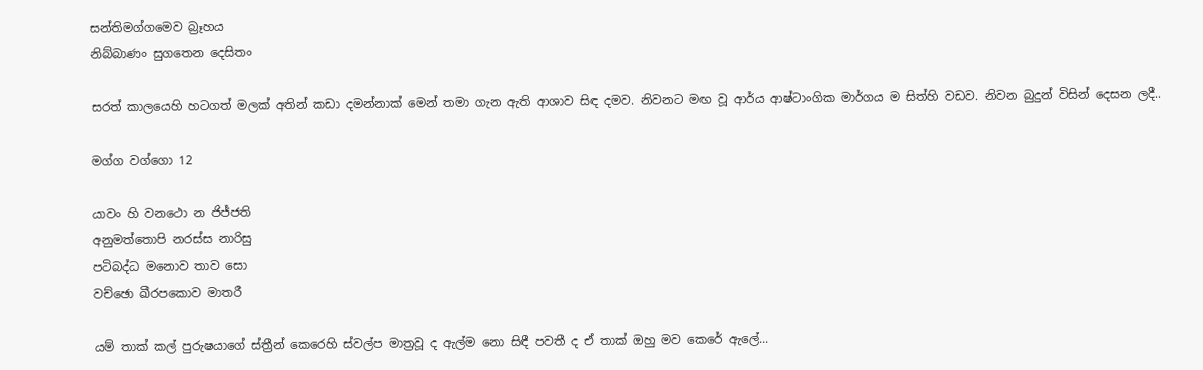සන්තිමග්ගමෙව බ්‍රෑහය
නිබ්බාණං සුගතෙන දෙසිතං

සරත් කාලයෙහි හටගත් මලක් අතින් කඩා දමන්නාක් මෙන් තමා ගැන ඇති ආශාව සිඳ දමව. නිවනට මඟ වූ ආර්ය ආෂ්ටාංගික මාර්ගය ම සිත්හි වඩව. නිවන බුදුන් විසින් දෙසන ලදී..

මග්ග වග්ගො 12

යාවං හි වනථො න ජිජ්ජති
අනුමත්තොපි නරස්ස නාරිසු
පටිබද්ධ මනොව තාව සො
වච්ඡො ඛීරපකොව මාතරී

යම් තාක් කල් පුරුෂයාගේ ස්ත්‍රීන් කෙරෙහි ස්වල්ප මාත්‍රවූ ද ඇල්ම නො සිඳී පවතී ද ඒ තාක් ඔහු මව කෙරේ ඇලේ...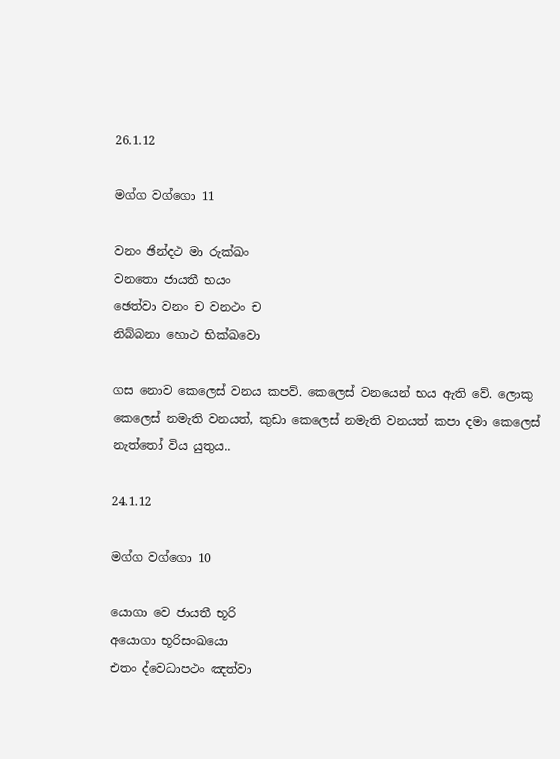26.1.12

මග්ග වග්ගො 11

වනං ඡින්දථ මා රුක්ඛං
වනතො ජායතී භයං
ඡෙත්වා වනං ච වනථං ච
නිබ්බනා හොථ භික්ඛවො

ගස නොව කෙලෙස් වනය කපව්. කෙලෙස් වනයෙන් භය ඇති වේ. ලොකු කෙලෙස් නමැති වනයත්, කුඩා කෙලෙස් නමැති වනයත් කපා දමා කෙලෙස් නැත්තෝ විය යුතුය..

24.1.12

මග්ග වග්ගො 10

යොගා වෙ ජායතී භූරි
අයොගා භූරිසංඛයො
එතං ද්වෙධාපථං ඤත්වා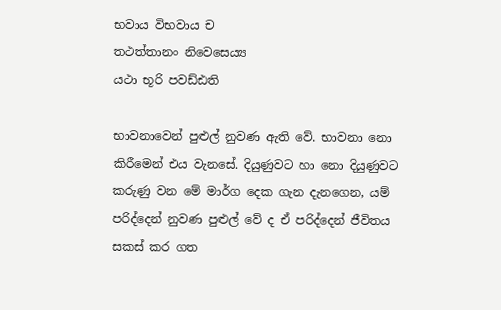භවාය විභවාය ච
තථත්තානං නිවෙසෙය්‍ය
යථා භූරි පවඩ්ඪති

භාවනාවෙන් පුළුල් නුවණ ඇති වේ. භාවනා නො කිරීමෙන් එය වැනසේ. දියුණුවට හා නො දියුණුවට කරුණු වන මේ මාර්ග දෙක ගැන දැනගෙන, යම් පරිද්දෙන් නුවණ පුළුල් වේ ද ඒ පරිද්දෙන් ජීවිතය සකස් කර ගත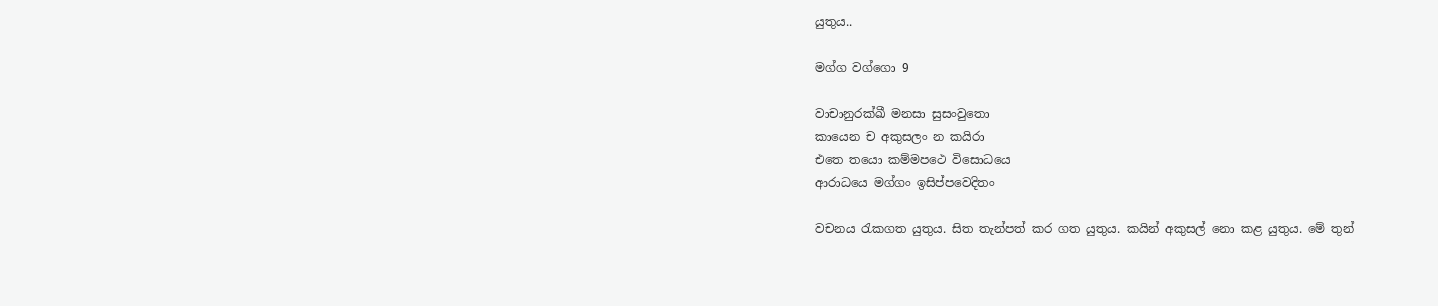යුතුය..

මග්ග වග්ගො 9

වාචානුරක්ඛී මනසා සුසංවුතො
කායෙන ච අකුසලං න කයිරා
එතෙ තයො කම්මපථෙ විසොධයෙ
ආරාධයෙ මග්ගං ඉසිප්පවෙදිතං

වචනය රැකගත යුතුය. සිත තැන්පත් කර ගත යුතුය. කයින් අකුසල් නො කළ යුතුය. මේ තුන්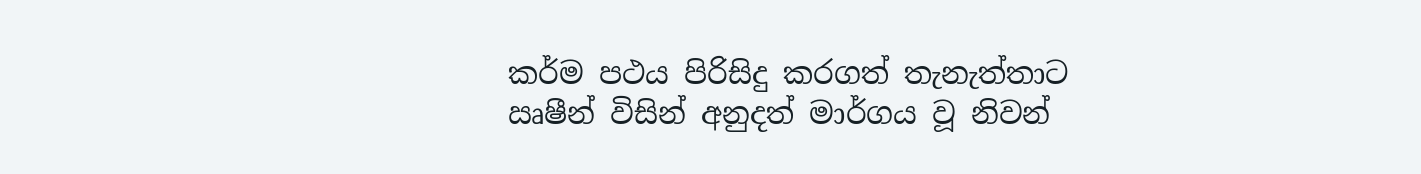කර්ම පථය පිරිසිදු කරගත් තැනැත්තාට ඍෂීන් විසින් අනුදත් මාර්ගය වූ නිවන්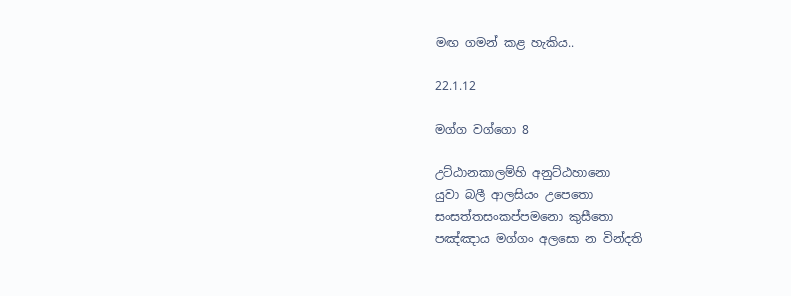මඟ ගමන් කළ හැකිය..

22.1.12

මග්ග වග්ගො 8

උට්ඨානකාලම්හි අනුට්ඨහානො
යුවා බලී ආලසියං උපෙතො
සංසත්තසංකප්පමනො කුසීතො
පඤ්ඤාය මග්ගං අලසො න වින්දති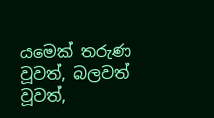යමෙක් තරුණ වූවත්, බලවත් වූවත්,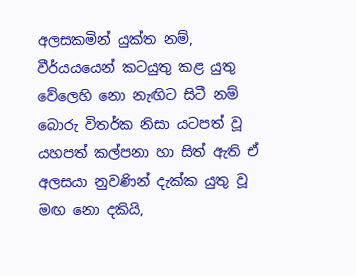අලසකමින් යුක්ත නම්, වීර්යයයෙන් කටයුතු කළ යුතු වේලෙහි නො නැඟිට සිටී නම් බොරු විතර්ක නිසා යටපත් වූ යහපත් කල්පනා හා සිත් ඇති ඒ අලසයා නුවණින් දැක්ක යුතු වූ මඟ නො දකියි,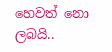හෙවත් නො ලබයි..